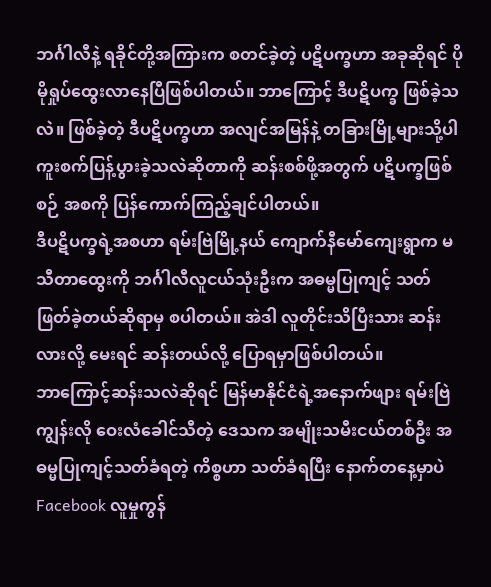ဘင်္ဂါလီနဲ့ ရခိုင်တို့အကြားက စတင်ခဲ့တဲ့ ပဋိပက္ခဟာ အခုဆိုရင် ပိုမိုရှုပ်ထွေးလာနေပြီဖြစ်ပါတယ်။ ဘာကြောင့် ဒီပဋိပက္ခ ဖြစ်ခဲ့သလဲ။ ဖြစ်ခဲ့တဲ့ ဒီပဋိပက္ခဟာ အလျင်အမြန်နဲ့ တခြားမြို့များသို့ပါ ကူးစက်ပြန့်ပွားခဲ့သလဲဆိုတာကို ဆန်းစစ်ဖို့အတွက် ပဋိပက္ခဖြစ်စဉ် အစကို ပြန်ကောက်ကြည့်ချင်ပါတယ်။
ဒီပဋိပက္ခရဲ့အစဟာ ရမ်းဗြဲမြို့နယ် ကျောက်နီမော်ကျေးရွာက မသီတာထွေးကို ဘင်္ဂါလီလူငယ်သုံးဦးက အဓမ္မပြုကျင့် သတ်ဖြတ်ခဲ့တယ်ဆိုရာမှ စပါတယ်။ အဲဒါ လူတိုင်းသိပြီးသား ဆန်းလားလို့ မေးရင် ဆန်းတယ်လို့ ပြောရမှာဖြစ်ပါတယ်။
ဘာကြောင့်ဆန်းသလဲဆိုရင် မြန်မာနိုင်ငံရဲ့အနောက်ဖျား ရမ်းဗြဲကျွန်းလို ဝေးလံခေါင်သီတဲ့ ဒေသက အမျိုးသမီးငယ်တစ်ဦး အဓမ္မပြုကျင့်သတ်ခံရတဲ့ ကိစ္စဟာ သတ်ခံရပြီး နောက်တနေ့မှာပဲ Facebook လူမှုကွန်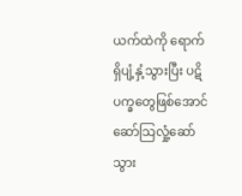ယက်ထဲကို ရောက်ရှိပျံ့နှံ့သွားပြီး ပဋိပက္ခတွေဖြစ်အောင် ဆော်သြလှုံ့ဆော်သွား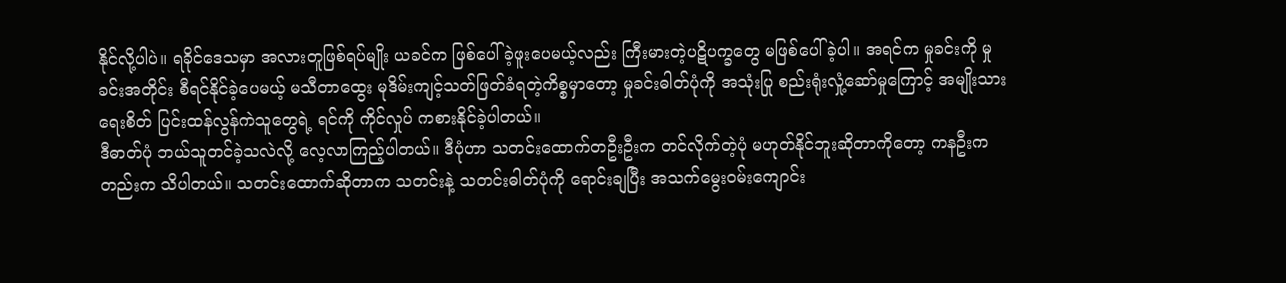နိုင်လို့ပါပဲ။ ရခိုင်ဒေသမှာ အလားတူဖြစ်ရပ်မျိုး ယခင်က ဖြစ်ပေါ်ခဲ့ဖူးပေမယ့်လည်း ကြီးမားတဲ့ပဋိပက္ခတွေ မဖြစ်ပေါ်ခဲ့ပါ။ အရင်က မှုခင်းကို မှုခင်းအတိုင်း စီရင်နိုင်ခဲ့ပေမယ့် မသီတာထွေး မုဒိမ်းကျင့်သတ်ဖြတ်ခံရတဲ့ကိစ္စမှာတော့ မှုခင်းဓါတ်ပုံကို အသုံးပြု စည်းရုံးလှုံ့ဆော်မှုကြောင့် အမျိုးသားရေးစိတ် ပြင်းထန်လွန်ကဲသူတွေရဲ့ ရင်ကို ကိုင်လှုပ် ကစားနိုင်ခဲ့ပါတယ်။
ဒီဓာတ်ပုံ ဘယ်သူတင်ခဲ့သလဲလို့ လေ့လာကြည့်ပါတယ်။ ဒီပုံဟာ သတင်းထောက်တဦးဦးက တင်လိုက်တဲ့ပုံ မဟုတ်နိုင်ဘူးဆိုတာကိုတော့ ကနဦးကတည်းက သိပါတယ်။ သတင်းထောက်ဆိုတာက သတင်းနဲ့ သတင်းဓါတ်ပုံကို ရောင်းချပြီး အသက်မွေးဝမ်းကျောင်း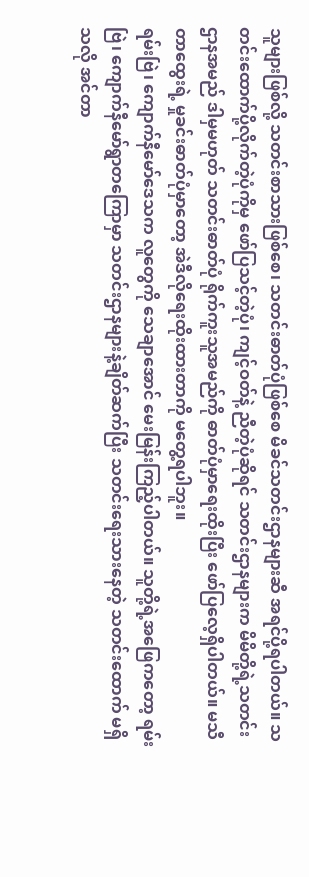သူများဖြစ်လို့ သတင်းစာသားဖြစ်စေ၊ သတင်းဓာတ်ပုံဖြစ်စေ မိခင်သတင်းဌာနများဆီ အရင်ပို့ရပါတယ်။ သတင်းထောက်ပို့လိုက်တဲ့ပုံကိုမှ ဖော်ပြသင့်တဲ့ပုံ၊ ကျင့်ဝတ်နဲ့ ညီတဲ့ပုံဆိုရင် သတင်းဌာနများက မိမိတို့ရဲ့သတင်းဌာနအမည် ဒါမှမဟုတ် သတင်းဓာတ်ပုံ ရိုက်ကူးသူအမည်ကို ဓာတ်ပုံမှာရေးထိုးပြီး ဖော်ပြလေ့ရှိပါတယ်။ မသီတာထွေးရဲ့ မှုခင်းဓာတ်ပုံမှာတော့ အဲဒီလိုရေးထိုးထားတာကို မတွေ့ရပါဘူး။
ရမ်းဗြဲ၊ ကျောက်နီမော်ဒေသက လူတွေကို သေချာအောင် မေးမြန်းကြည့်ပါတယ်။ သူတို့ရဲ့အဖြေကတော့ ရမ်းဗြဲ၊ ကျောက်နီမော်ရွာတကြောမှာ သတင်းဌာနများနဲ့ချိတ်ဆက်ပြီး သတင်းရေးသားနေတဲ့ သတင်းထောက် မရှိသလို အင်တာ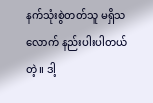နက်သုံးစွဲတတ်သူ မရှိသလောက် နည်းပါးပါတယ်တဲ့။ ဒါ့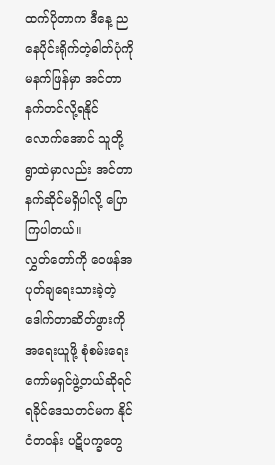ထက်ပိုတာက ဒီနေ့ ညနေပိုင်းရိုက်တဲ့ဓါတ်ပုံကို မနက်ဖြန်မှာ အင်တာနက်တင်လို့ရနိုင်လောက်အောင် သူတို့ရွာထဲမှာလည်း အင်တာနက်ဆိုင်မရှိပါလို့ ပြောကြပါတယ်။
လွှတ်တော်ကို ဝေဖန်အပုတ်ချရေးသားခဲ့တဲ့ ဒေါက်တာဆိတ်ဖွားကို အရေးယူဖို့ စုံစမ်းရေးကော်မရှင်ဖွဲ့တယ်ဆိုရင် ရခိုင်ဒေသတင်မက နိုင်ငံတဝန်း ပဋိပက္ခတွေ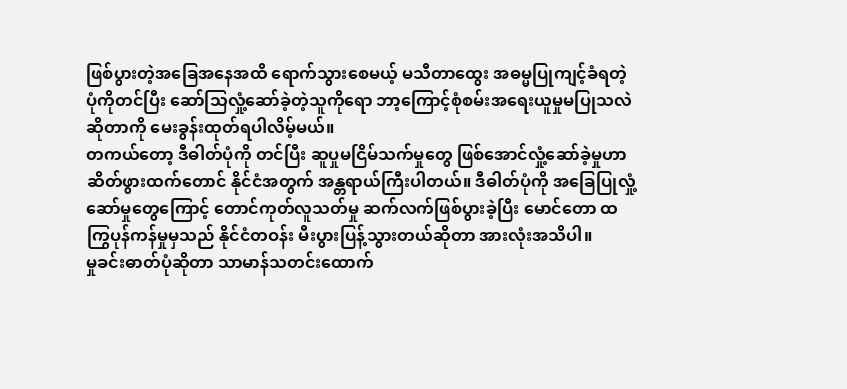ဖြစ်ပွားတဲ့အခြေအနေအထိ ရောက်သွားစေမယ့် မသီတာထွေး အဓမ္မပြုကျင့်ခံရတဲ့ပုံကိုတင်ပြီး ဆော်သြလှုံ့ဆော်ခဲ့တဲ့သူကိုရော ဘာ့ကြောင့်စုံစမ်းအရေးယူမှုမပြုသလဲဆိုတာကို မေးခွန်းထုတ်ရပါလိမ့်မယ်။
တကယ်တော့ ဒီဓါတ်ပုံကို တင်ပြီး ဆူပှုမငြိမ်သက်မှုတွေ ဖြစ်အောင်လှုံ့ဆော်ခဲ့မှုဟာ ဆိတ်ဖွားထက်တောင် နိုင်ငံအတွက် အန္တရာယ်ကြီးပါတယ်။ ဒီဓါတ်ပုံကို အခြေပြုလှုံ့ဆော်မှုတွေကြောင့် တောင်ကုတ်လူသတ်မှု ဆက်လက်ဖြစ်ပွားခဲ့ပြီး မောင်တော ထကြွပုန်ကန်မှုမှသည် နိုင်ငံတဝန်း မီးပွားပြန့်သွားတယ်ဆိုတာ အားလုံးအသိပါ။
မှုခင်းဓာတ်ပုံဆိုတာ သာမာန်သတင်းထောက်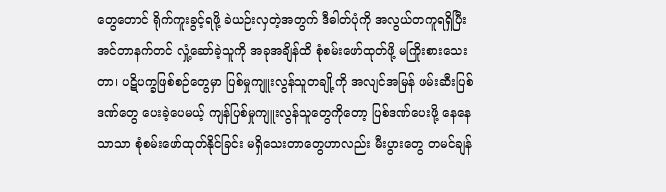တွေတောင် ရိုက်ကူးခွင့်ရဖို့ ခဲယဉ်းလှတဲ့အတွက် ဒီဓါတ်ပုံကို အလွယ်တကူရရှိပြီး အင်တာနက်တင် လှုံ့ဆော်ခဲ့သူကို အခုအချိန်ထိ စုံစမ်းဖော်ထုတ်ဖို့ မကြိုးစားသေးတာ၊ ပဋိပက္ခဖြစ်စဉ်တွေမှာ ပြစ်မှုကျူးလွန်သူတချို့ကို အလျင်အမြန် ဖမ်းဆီးပြစ်ဒဏ်တွေ ပေးခဲ့ပေမယ့် ကျန်ပြစ်မှုကျူးလွန်သူတွေကိုတော့ ပြစ်ဒဏ်ပေးဖို့ နေနေသာသာ စုံစမ်းဖော်ထုတ်နိုင်ခြင်း မရှိသေးတာတွေဟာလည်း မီးပွားတွေ တမင်ချန်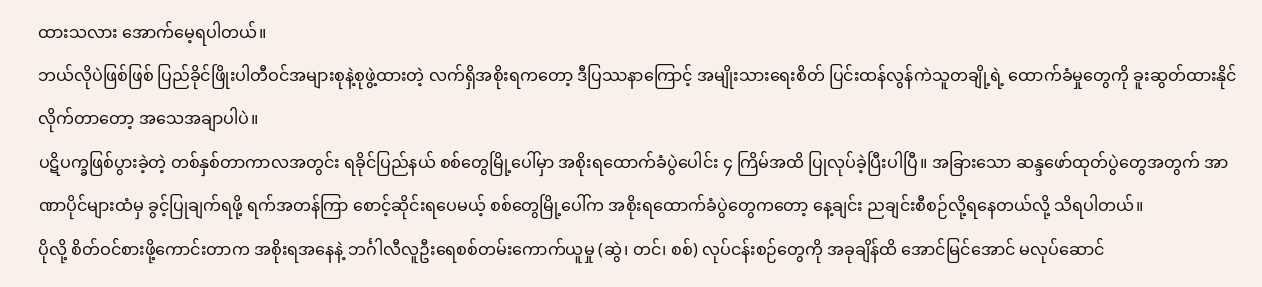ထားသလား အောက်မေ့ရပါတယ်။
ဘယ်လိုပဲဖြစ်ဖြစ် ပြည်ခိုင်ဖြိုးပါတီဝင်အများစုနဲ့စုဖွဲ့ထားတဲ့ လက်ရှိအစိုးရကတော့ ဒီပြဿနာကြောင့် အမျိုးသားရေးစိတ် ပြင်းထန်လွန်ကဲသူတချို့ရဲ့ ထောက်ခံမှုတွေကို ခူးဆွတ်ထားနိုင်လိုက်တာတော့ အသေအချာပါပဲ။
ပဋိပက္ခဖြစ်ပွားခဲ့တဲ့ တစ်နှစ်တာကာလအတွင်း ရခိုင်ပြည်နယ် စစ်တွေမြို့ပေါ်မှာ အစိုးရထောက်ခံပွဲပေါင်း ၄ ကြိမ်အထိ ပြုလုပ်ခဲ့ပြီးပါပြီ။ အခြားသော ဆန္ဒဖော်ထုတ်ပွဲတွေအတွက် အာဏာပိုင်များထံမှ ခွင့်ပြုချက်ရဖို့ ရက်အတန်ကြာ စောင့်ဆိုင်းရပေမယ့် စစ်တွေမြို့ပေါ်က အစိုးရထောက်ခံပွဲတွေကတော့ နေ့ချင်း ညချင်းစီစဉ်လို့ရနေတယ်လို့ သိရပါတယ်။
ပိုလို့ စိတ်ဝင်စားဖို့ကောင်းတာက အစိုးရအနေနဲ့ ဘင်္ဂါလီလူဦးရေစစ်တမ်းကောက်ယူမှု (ဆွဲ၊ တင်၊ စစ်) လုပ်ငန်းစဉ်တွေကို အခုချိန်ထိ အောင်မြင်အောင် မလုပ်ဆောင်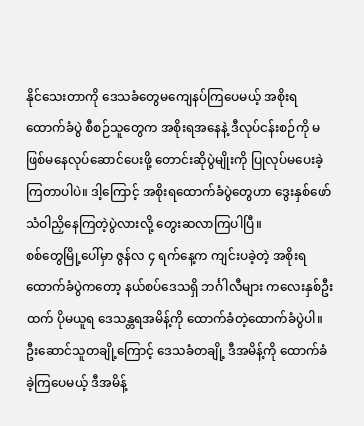နိုင်သေးတာကို ဒေသခံတွေမကျေနပ်ကြပေမယ့် အစိုးရထောက်ခံပွဲ စီစဉ်သူတွေက အစိုးရအနေနဲ့ ဒီလုပ်ငန်းစဉ်ကို မဖြစ်မနေလုပ်ဆောင်ပေးဖို့ တောင်းဆိုပွဲမျိုးကို ပြုလုပ်မပေးခဲ့ကြတာပါပဲ။ ဒါ့ကြောင့် အစိုးရထောက်ခံပွဲတွေဟာ ဒွေးနှစ်ဖော်သံဝါညှိနေကြတဲ့ပွဲလားလို့ တွေးဆလာကြပါပြီ။
စစ်တွေမြို့ပေါ်မှာ ဇွန်လ ၄ ရက်နေ့က ကျင်းပခဲ့တဲ့ အစိုးရထောက်ခံပွဲကတော့ နယ်စပ်ဒေသရှိ ဘင်္ဂါလီများ ကလေးနှစ်ဦးထက် ပိုမယူရ ဒေသန္တရအမိန့်ကို ထောက်ခံတဲ့ထောက်ခံပွဲပါ။ ဦးဆောင်သူတချို့ကြောင့် ဒေသခံတချို့ ဒီအမိန့်ကို ထောက်ခံခဲ့ကြပေမယ့် ဒီအမိန့်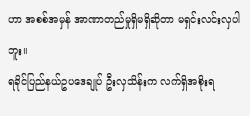ဟာ အစစ်အမှန် အာဏာတည်မှုရှိမရှိဆိုတာ မရှင်းလင်းလှပါဘူး။
ရခိုင်ပြည်နယ်ဥပဒေချုပ် ဦးလှသိန်းက လက်ရှိအစိုးရ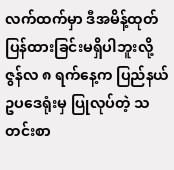လက်ထက်မှာ ဒီအမိန့်ထုတ်ပြန်ထားခြင်းမရှိပါဘူးလို့ ဇွန်လ ၈ ရက်နေ့က ပြည်နယ်ဥပဒေရုံးမှ ပြုလုပ်တဲ့ သတင်းစာ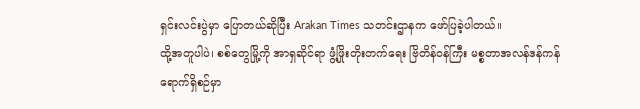ရှင်းလင်းပွဲမှာ ပြောတယ်ဆိုပြီး Arakan Times သတင်းဌာနက ဖော်ပြခဲ့ပါတယ်။
ထို့အတူပါပဲ၊ စစ်တွေမြို့ကို အာရှဆိုင်ရာ ဖွံ့ဖြိုးတိုးတက်ရေး ဗြိတိန်ဝန်ကြီး မစ္စတာအလန်ဒန်ကန်ရောက်ရှိစဉ်မှာ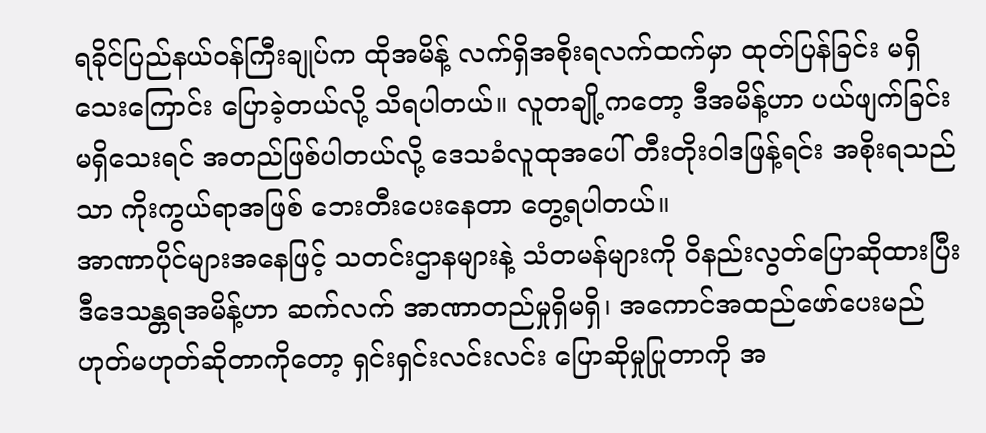ရခိုင်ပြည်နယ်ဝန်ကြီးချုပ်က ထိုအမိန့် လက်ရှိအစိုးရလက်ထက်မှာ ထုတ်ပြန်ခြင်း မရှိသေးကြောင်း ပြောခဲ့တယ်လို့ သိရပါတယ်။ လူတချို့ကတော့ ဒီအမိန့်ဟာ ပယ်ဖျက်ခြင်း မရှိသေးရင် အတည်ဖြစ်ပါတယ်လို့ ဒေသခံလူထုအပေါ် တီးတိုးဝါဒဖြန့်ရင်း အစိုးရသည်သာ ကိုးကွယ်ရာအဖြစ် ဘေးတီးပေးနေတာ တွေ့ရပါတယ်။
အာဏာပိုင်များအနေဖြင့် သတင်းဌာနများနဲ့ သံတမန်များကို ဝိနည်းလွတ်ပြောဆိုထားပြီး ဒီဒေသန္တရအမိန့်ဟာ ဆက်လက် အာဏာတည်မှုရှိမရှိ၊ အကောင်အထည်ဖော်ပေးမည် ဟုတ်မဟုတ်ဆိုတာကိုတော့ ရှင်းရှင်းလင်းလင်း ပြောဆိုမှုပြုတာကို အ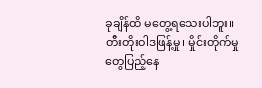ခုချိန်ထိ မတွေ့ရသေးပါဘူး။
တီးတိုးဝါဒဖြန့်မှု၊ မှိုင်းတိုက်မှုတွေပြည့်နေ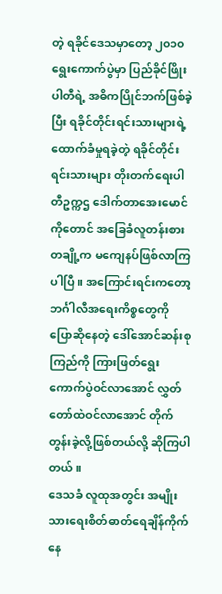တဲ့ ရခိုင်ဒေသမှာတော့ ၂၀၁၀ ရွေးကောက်ပွဲမှာ ပြည်ခိုင်ဖြိုးပါတီရဲ့ အဓိကပြိုင်ဘက်ဖြစ်ခဲ့ပြီး ရခိုင်တိုင်းရင်းသားများရဲ့ထောက်ခံမှုရခဲ့တဲ့ ရခိုင်တိုင်းရင်းသားများ တိုးတက်ရေးပါတီဥက္ကဌ ဒေါက်တာအေးမောင်ကိုတောင် အခြေခံလူတန်းစားတချို့က မကျေနပ်ဖြစ်လာကြပါပြီ။ အကြောင်းရင်းကတော့ ဘင်္ဂါလီအရေးကိစ္စတွေကို ပြောဆိုနေတဲ့ ဒေါ်အောင်ဆန်းစုကြည်ကို ကြားဖြတ်ရွေးကောက်ပွဲဝင်လာအောင် လွှတ်တော်ထဲဝင်လာအောင် တိုက်တွန်းခဲ့လို့ဖြစ်တယ်လို့ ဆိုကြပါတယ်။
ဒေသခံ လူထုအတွင်း အမျိုးသားရေးစိတ်ဓာတ်ရေချိန်ကိုက်နေ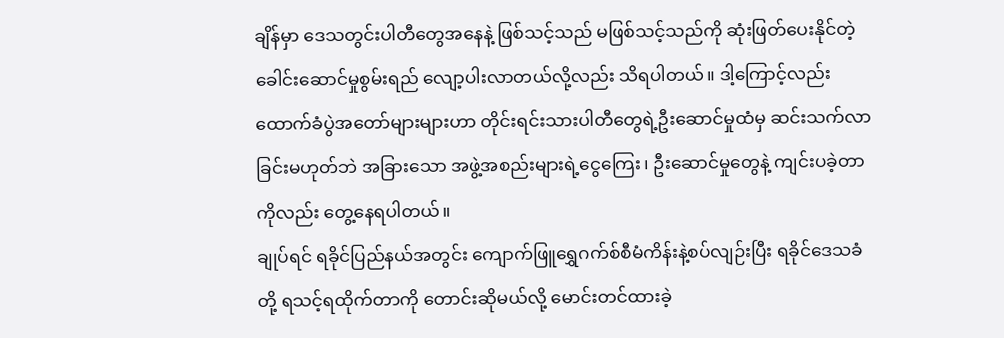ချိန်မှာ ဒေသတွင်းပါတီတွေအနေနဲ့ ဖြစ်သင့်သည် မဖြစ်သင့်သည်ကို ဆုံးဖြတ်ပေးနိုင်တဲ့ ခေါင်းဆောင်မှုစွမ်းရည် လျော့ပါးလာတယ်လို့လည်း သိရပါတယ်။ ဒါ့ကြောင့်လည်း ထောက်ခံပွဲအတော်များများဟာ တိုင်းရင်းသားပါတီတွေရဲ့ဦးဆောင်မှုထံမှ ဆင်းသက်လာခြင်းမဟုတ်ဘဲ အခြားသော အဖွဲ့အစည်းများရဲ့ငွေကြေး၊ ဦးဆောင်မှုတွေနဲ့ ကျင်းပခဲ့တာကိုလည်း တွေ့နေရပါတယ်။
ချုပ်ရင် ရခိုင်ပြည်နယ်အတွင်း ကျောက်ဖြူရွှေဂက်စ်စီမံကိန်းနဲ့စပ်လျဉ်းပြီး ရခိုင်ဒေသခံတို့ ရသင့်ရထိုက်တာကို တောင်းဆိုမယ်လို့ မောင်းတင်ထားခဲ့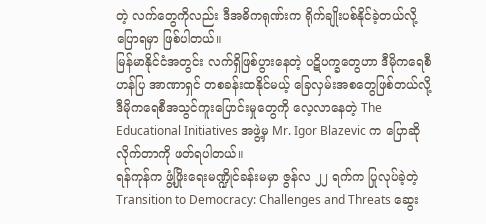တဲ့ လက်တွေကိုလည်း ဒီအဓိကရုဏ်းက ရိုက်ချိုးပစ်နိုင်ခဲ့တယ်လို့ ပြောရမှာ ဖြစ်ပါတယ်။
မြန်မာနိုင်ငံအတွင်း လက်ရှိဖြစ်ပွားနေတဲ့ ပဋိပက္ခတွေဟာ ဒီမိုကရေစီဟန်ပြ အာဏာရှင် တစခန်းထနိုင်မယ့် ခြေလှမ်းအစတွေဖြစ်တယ်လို့ ဒီမိုကရေစီအသွင်ကူးပြောင်းမှုတွေကို လေ့လာနေတဲ့ The Educational Initiatives အဖွဲ့မှ Mr. Igor Blazevic က ပြောဆိုလိုက်တာကို ဖတ်ရပါတယ်။
ရန်ကုန်က ဖွံ့ဖြိုးရေးမဏ္ဍိုင်ခန်းမမှာ ဇွန်လ ၂၂ ရက်က ပြုလုပ်ခဲ့တဲ့ Transition to Democracy: Challenges and Threats ဆွေး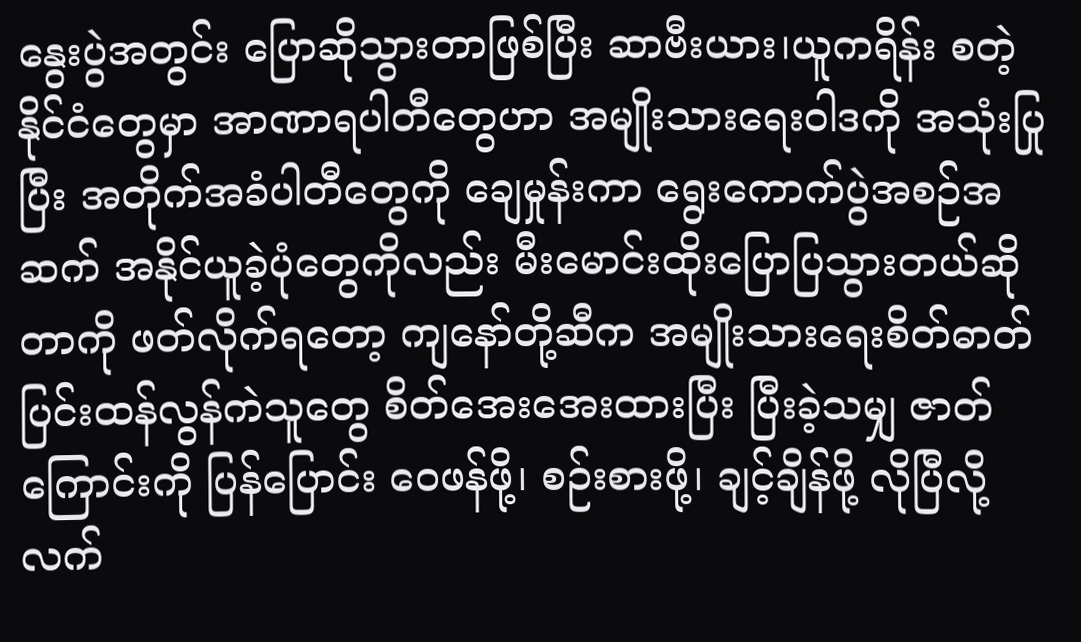နွေးပွဲအတွင်း ပြောဆိုသွားတာဖြစ်ပြီး ဆာဗီးယား၊ယူကရိန်း စတဲ့နိုင်ငံတွေမှာ အာဏာရပါတီတွေဟာ အမျိုးသားရေးဝါဒကို အသုံးပြုပြီး အတိုက်အခံပါတီတွေကို ချေမှုန်းကာ ရွေးကောက်ပွဲအစဉ်အဆက် အနိုင်ယူခဲ့ပုံတွေကိုလည်း မီးမောင်းထိုးပြောပြသွားတယ်ဆိုတာကို ဖတ်လိုက်ရတော့ ကျနော်တို့ဆီက အမျိုးသားရေးစိတ်ဓာတ် ပြင်းထန်လွန်ကဲသူတွေ စိတ်အေးအေးထားပြီး ပြီးခဲ့သမျှ ဇာတ်ကြောင်းကို ပြန်ပြောင်း ဝေဖန်ဖို့၊ စဉ်းစားဖို့၊ ချင့်ချိန်ဖို့ လိုပြီလို့ လက်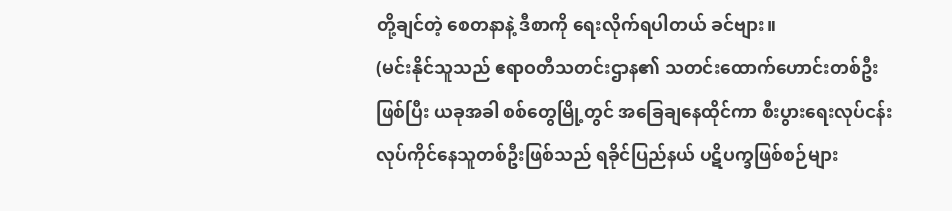တို့ချင်တဲ့ စေတနာနဲ့ ဒီစာကို ရေးလိုက်ရပါတယ် ခင်ဗျား။
(မင်းနိုင်သူသည် ဧရာဝတီသတင်းဌာန၏ သတင်းထောက်ဟောင်းတစ်ဦးဖြစ်ပြီး ယခုအခါ စစ်တွေမြို့တွင် အခြေချနေထိုင်ကာ စီးပွားရေးလုပ်ငန်း လုပ်ကိုင်နေသူတစ်ဦးဖြစ်သည် ရခိုင်ပြည်နယ် ပဋိပက္ခဖြစ်စဉ်များ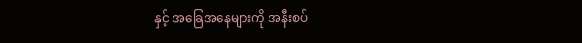နှင့် အခြေအနေများကို အနီးစပ်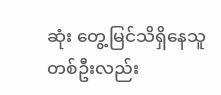ဆုံး တွေ့မြင်သိရှိနေသူတစ်ဦးလည်း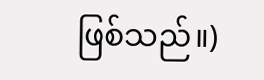ဖြစ်သည်။)